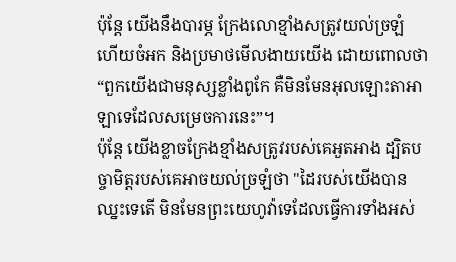ប៉ុន្តែ យើងនឹងបារម្ភ ក្រែងលោខ្មាំងសត្រូវយល់ច្រឡំ ហើយចំអក និងប្រមាថមើលងាយយើង ដោយពោលថា “ពួកយើងជាមនុស្សខ្លាំងពូកែ គឺមិនមែនអុលឡោះតាអាឡាទេដែលសម្រេចការនេះ”។
ប៉ុន្ដែ យើងខ្លាចក្រែងខ្មាំងសត្រូវរបស់គេអួតអាង ដ្បិតបច្ចាមិត្តរបស់គេអាចយល់ច្រឡំថា "ដៃរបស់យើងបានឈ្នះទេតើ មិនមែនព្រះយេហូវ៉ាទេដែលធ្វើការទាំងអស់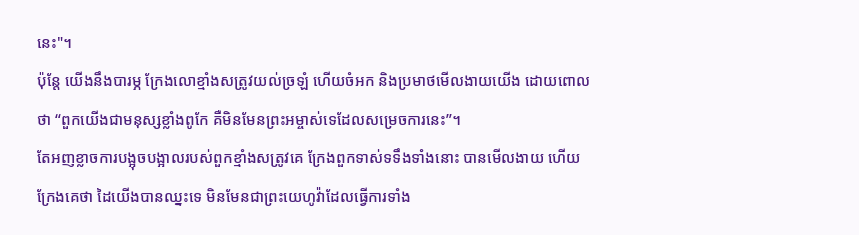នេះ"។
ប៉ុន្តែ យើងនឹងបារម្ភ ក្រែងលោខ្មាំងសត្រូវយល់ច្រឡំ ហើយចំអក និងប្រមាថមើលងាយយើង ដោយពោលថា “ពួកយើងជាមនុស្សខ្លាំងពូកែ គឺមិនមែនព្រះអម្ចាស់ទេដែលសម្រេចការនេះ”។
តែអញខ្លាចការបង្អុចបង្អាលរបស់ពួកខ្មាំងសត្រូវគេ ក្រែងពួកទាស់ទទឹងទាំងនោះ បានមើលងាយ ហើយក្រែងគេថា ដៃយើងបានឈ្នះទេ មិនមែនជាព្រះយេហូវ៉ាដែលធ្វើការទាំង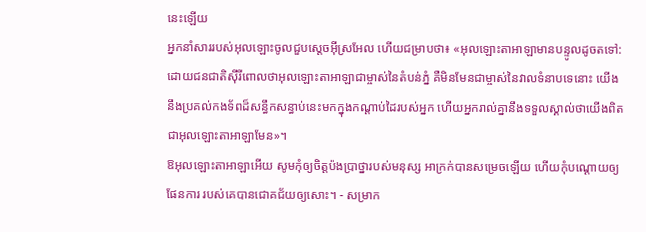នេះឡើយ
អ្នកនាំសាររបស់អុលឡោះចូលជួបស្តេចអ៊ីស្រអែល ហើយជម្រាបថា៖ «អុលឡោះតាអាឡាមានបន្ទូលដូចតទៅ: ដោយជនជាតិស៊ីរីពោលថាអុលឡោះតាអាឡាជាម្ចាស់នៃតំបន់ភ្នំ គឺមិនមែនជាម្ចាស់នៃវាលទំនាបទេនោះ យើងនឹងប្រគល់កងទ័ពដ៏សន្ធឹកសន្ធាប់នេះមកក្នុងកណ្តាប់ដៃរបស់អ្នក ហើយអ្នករាល់គ្នានឹងទទួលស្គាល់ថាយើងពិតជាអុលឡោះតាអាឡាមែន»។
ឱអុលឡោះតាអាឡាអើយ សូមកុំឲ្យចិត្តប៉ងប្រាថ្នារបស់មនុស្ស អាក្រក់បានសម្រេចឡើយ ហើយកុំបណ្ដោយឲ្យផែនការ របស់គេបានជោគជ័យឲ្យសោះ។ - សម្រាក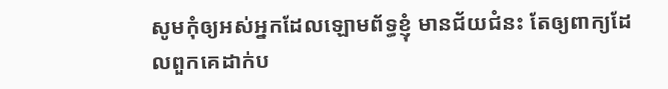សូមកុំឲ្យអស់អ្នកដែលឡោមព័ទ្ធខ្ញុំ មានជ័យជំនះ តែឲ្យពាក្យដែលពួកគេដាក់ប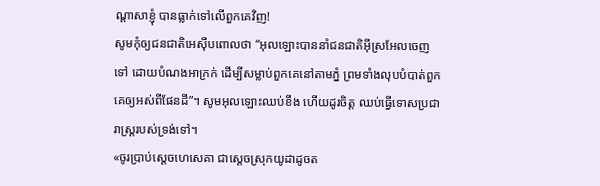ណ្ដាសាខ្ញុំ បានធ្លាក់ទៅលើពួកគេវិញ!
សូមកុំឲ្យជនជាតិអេស៊ីបពោលថា “អុលឡោះបាននាំជនជាតិអ៊ីស្រអែលចេញទៅ ដោយបំណងអាក្រក់ ដើម្បីសម្លាប់ពួកគេនៅតាមភ្នំ ព្រមទាំងលុបបំបាត់ពួកគេឲ្យអស់ពីផែនដី”។ សូមអុលឡោះឈប់ខឹង ហើយដូរចិត្ត ឈប់ធ្វើទោសប្រជារាស្ត្ររបស់ទ្រង់ទៅ។
«ចូរប្រាប់ស្តេចហេសេគា ជាស្ដេចស្រុកយូដាដូចត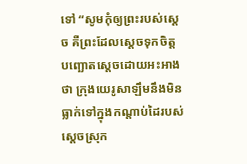ទៅ “សូមកុំឲ្យព្រះរបស់ស្តេច គឺព្រះដែលស្តេចទុកចិត្ត បញ្ឆោតស្តេចដោយអះអាងថា ក្រុងយេរូសាឡឹមនឹងមិនធ្លាក់ទៅក្នុងកណ្ដាប់ដៃរបស់ស្ដេចស្រុក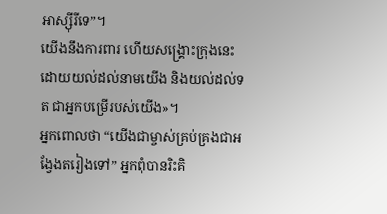អាស្ស៊ីរីទេ”។
យើងនឹងការពារ ហើយសង្គ្រោះក្រុងនេះ ដោយយល់ដល់នាមយើង និងយល់ដល់ទត ជាអ្នកបម្រើរបស់យើង»។
អ្នកពោលថា “យើងជាម្ចាស់គ្រប់គ្រងជាអង្វែងតរៀងទៅ” អ្នកពុំបានរិះគិ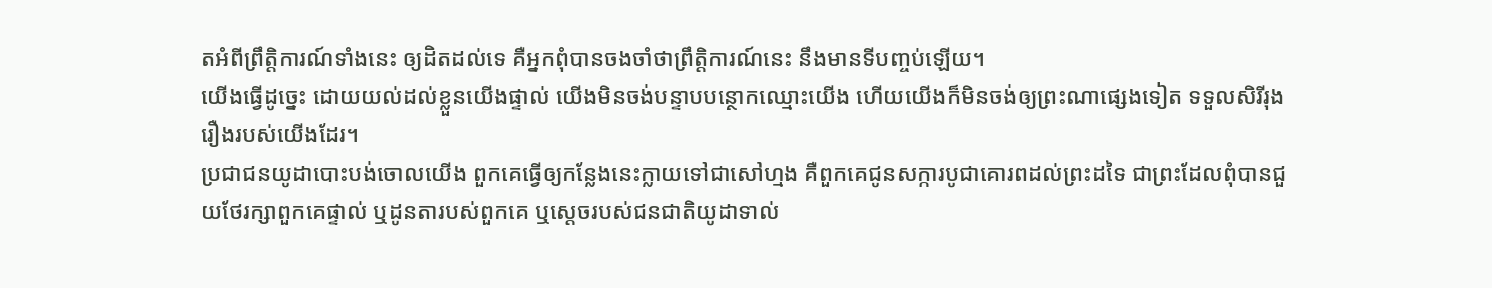តអំពីព្រឹត្តិការណ៍ទាំងនេះ ឲ្យដិតដល់ទេ គឺអ្នកពុំបានចងចាំថាព្រឹត្តិការណ៍នេះ នឹងមានទីបញ្ចប់ឡើយ។
យើងធ្វើដូច្នេះ ដោយយល់ដល់ខ្លួនយើងផ្ទាល់ យើងមិនចង់បន្ទាបបន្ថោកឈ្មោះយើង ហើយយើងក៏មិនចង់ឲ្យព្រះណាផ្សេងទៀត ទទួលសិរីរុងរឿងរបស់យើងដែរ។
ប្រជាជនយូដាបោះបង់ចោលយើង ពួកគេធ្វើឲ្យកន្លែងនេះក្លាយទៅជាសៅហ្មង គឺពួកគេជូនសក្ការបូជាគោរពដល់ព្រះដទៃ ជាព្រះដែលពុំបានជួយថែរក្សាពួកគេផ្ទាល់ ឬដូនតារបស់ពួកគេ ឬស្តេចរបស់ជនជាតិយូដាទាល់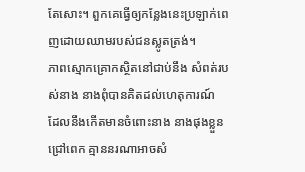តែសោះ។ ពួកគេធ្វើឲ្យកន្លែងនេះប្រឡាក់ពេញដោយឈាមរបស់ជនស្លូតត្រង់។
ភាពស្មោកគ្រោកស្ថិតនៅជាប់នឹង សំពត់របស់នាង នាងពុំបានគិតដល់ហេតុការណ៍ ដែលនឹងកើតមានចំពោះនាង នាងផុងខ្លួនជ្រៅពេក គ្មាននរណាអាចសំ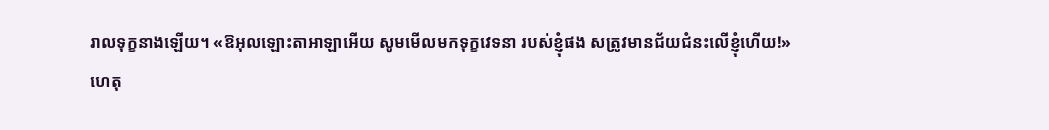រាលទុក្ខនាងឡើយ។ «ឱអុលឡោះតាអាឡាអើយ សូមមើលមកទុក្ខវេទនា របស់ខ្ញុំផង សត្រូវមានជ័យជំនះលើខ្ញុំហើយ!»
ហេតុ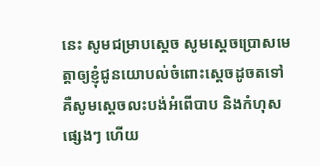នេះ សូមជម្រាបស្តេច សូមស្តេចប្រោសមេត្តាឲ្យខ្ញុំជូនយោបល់ចំពោះស្តេចដូចតទៅ គឺសូមស្តេចលះបង់អំពើបាប និងកំហុសផ្សេងៗ ហើយ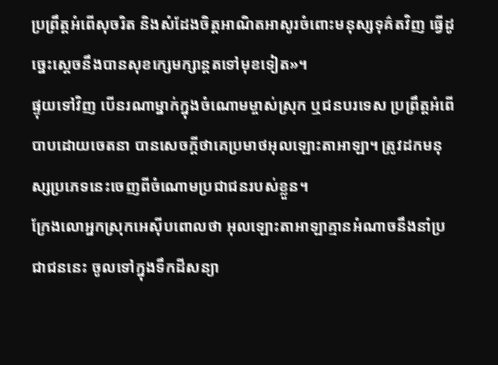ប្រព្រឹត្តអំពើសុចរិត និងសំដែងចិត្តអាណិតអាសូរចំពោះមនុស្សទុគ៌តវិញ ធ្វើដូច្នេះស្តេចនឹងបានសុខក្សេមក្សាន្តតទៅមុខទៀត»។
ផ្ទុយទៅវិញ បើនរណាម្នាក់ក្នុងចំណោមម្ចាស់ស្រុក ឬជនបរទេស ប្រព្រឹត្តអំពើបាបដោយចេតនា បានសេចក្តីថាគេប្រមាថអុលឡោះតាអាឡា។ ត្រូវដកមនុស្សប្រភេទនេះចេញពីចំណោមប្រជាជនរបស់ខ្លួន។
ក្រែងលោអ្នកស្រុកអេស៊ីបពោលថា អុលឡោះតាអាឡាគ្មានអំណាចនឹងនាំប្រជាជននេះ ចូលទៅក្នុងទឹកដីសន្យា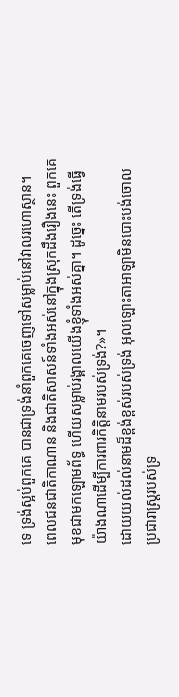ទេ ទ្រង់ស្អប់ពួកគេ បានជាទ្រង់នាំពួកគេចេញទៅសម្លាប់នៅវាលរហោស្ថាន។
ពេលជនជាតិកាណាន និងជាតិសាសន៍ទាំងអស់នៅក្នុងស្រុកដឹងរឿងនេះ ពួកគេមុខជាមកឡោមព័ទ្ធ ហើយសម្លាប់រង្គាលយើងខ្ញុំទាំងអស់គ្នា។ ដូច្នេះ តើទ្រង់ធ្វើយ៉ាងណាដើម្បីការពារកិត្តិនាមរបស់ទ្រង់?»។
ដោយយល់ដល់នាមដ៏ខ្ពង់ខ្ពស់របស់ទ្រង់ អុលឡោះតាអាឡាមិនបោះបង់ចោលប្រជារាស្ត្ររបស់ទ្រ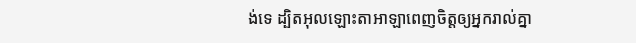ង់ទេ ដ្បិតអុលឡោះតាអាឡាពេញចិត្តឲ្យអ្នករាល់គ្នា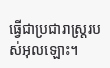ធ្វើជាប្រជារាស្ត្ររបស់អុលឡោះ។